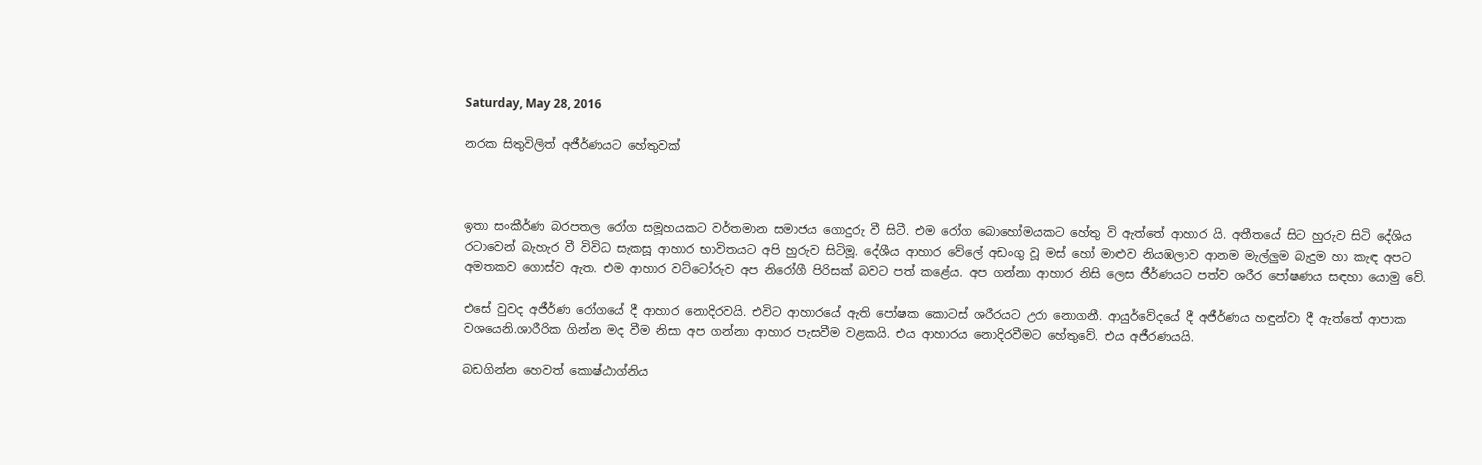Saturday, May 28, 2016

නරක සිතුවිලිත් අජීර්ණයට හේතුවක්



ඉතා සංකීර්ණ බරපතල රෝග සමූහයකට වර්තමාන සමාජය ගොදුරු වී සිටී. එම රෝග බොහෝමයකට හේතු වි ඇත්තේ ආහාර යි. අතීතයේ සිට හුරුව සිටි දේශිය රටාවෙන් බැහැර වී විවිධ සැකසූ ආහාර භාවිතයට අපි හුරුව සිටිමූ. දේශීය ආහාර වේලේ අඩංගු වූ මස් හෝ මාළුව නියඹලාව ආනම මැල්ලුම බැදුම හා කැඳ අපට අමතකව ගොස්ව ඇත. එම ආහාර වට්ටෝරුව අප නිරෝගී පිරිසක් බවට පත් කළේය. අප ගන්නා ආහාර නිසි ලෙස ජීර්ණයට පත්ව ශරීර පෝෂණය සඳහා යොමු වේ.

එසේ වුවද අජීර්ණ රෝගයේ දී ආහාර නොදිරවයි. එවිට ආහාරයේ ඇති පෝෂක කොටස් ශරීරයට උරා නොගනී. ආයුර්වේදයේ දී අජීර්ණය හඳුන්වා දී ඇත්තේ ආපාක වශයෙනි.ශාරීරික ගින්න මද වීම නිසා අප ගන්නා ආහාර පැසවීම වළකයි. එය ආහාරය නොදිරවීමට හේතුවේ. එය අජීරණයයි.

බඩගින්න හෙවත් කොෂ්ඨාග්නිය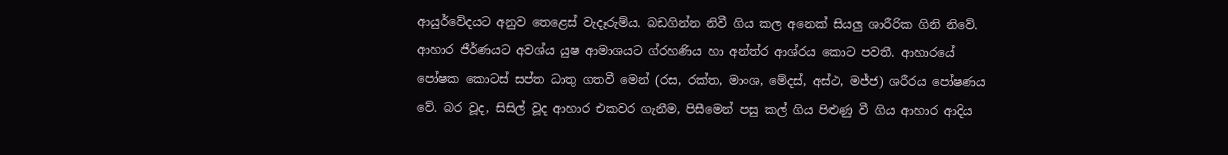ආයුර්වේදයට අනුව තෙළෙස් වැදෑරුම්ය. බඩගින්න නිවී ගිය කල අනෙක් සියලු ශාරීරික ගිනි නිවේ. ආහාර ජීර්ණයට අවශ්ය යුෂ ආමාශයට ග්රහණිය හා අන්ත්ර ආශ්රය කොට පවතී. ආහාරයේ පෝෂක කොටස් සප්ත ධාතු ගතවී මෙන් (රස, රක්ත, මාංශ, මේදස්, අස්ථ, මජ්ජ) ශරීරය පෝෂණය වේ. බර වූද, සිසිල් වූද ආහාර එකවර ගැනීම, පිසීමෙන් පසු කල් ගිය පිළුණු වී ගිය ආහාර ආදිය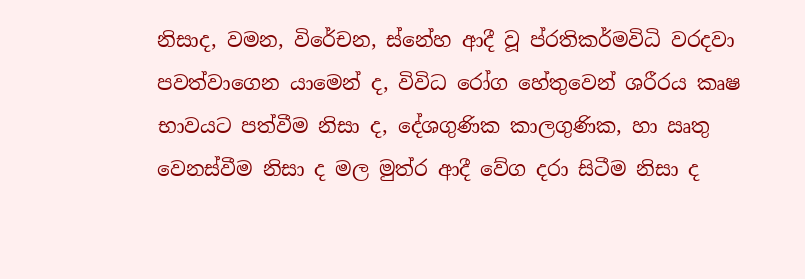නිසාද, වමන, විරේචන, ස්නේහ ආදී වූ ප්රතිකර්මවිධි වරදවා පවත්වාගෙන යාමෙන් ද, විවිධ රෝග හේතුවෙන් ශරීරය කෘෂ භාවයට පත්වීම නිසා ද, දේශගුණික කාලගුණික, හා ඍතු වෙනස්වීම නිසා ද මල මුත්ර ආදී වේග දරා සිටීම නිසා ද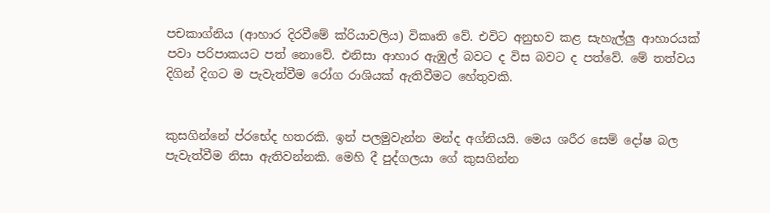පචකාග්නිය (ආහාර දිරවීමේ ක්රියාවලිය) විකෘති වේ. එවිට අනුභව කළ සැහැල්ලු ආහාරයක් පවා පරිපාකයට පත් නොවේ. එනිසා ආහාර ඇඹුල් බවට ද විස බවට ද පත්වේ. මේ තත්වය දිගින් දිගට ම පැවැත්වීම රෝග රාශියක් ඇතිවීමට හේතුවකි.


කුසගින්නේ ප්රභේද හතරකි. ඉන් පලමුවැන්න මන්ද අග්නියයි. මෙය ශරීර සෙම් දෝෂ බල පැවැත්වීම නිසා ඇතිවන්නකි. මෙහි දී පුද්ගලයා ගේ කුසගින්න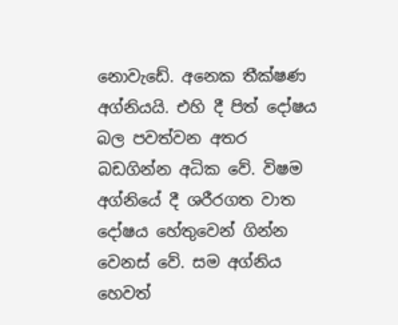නොවැඩේ. අනෙක තීක්ෂණ අග්නියයි. එහි දී පිත් දෝෂය බල පවත්වන අතර බඩගින්න අධික වේ. විෂම අග්නියේ දී ශරීරගත වාත දෝෂය හේතුවෙන් ගින්න වෙනස් වේ. සම අග්නිය හෙවත්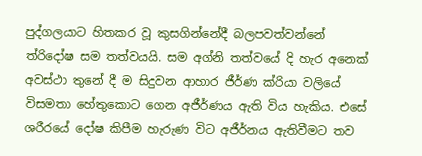පුද්ගලයාට හිතකර වූ කුසගින්නේදී බලපවත්වන්නේ ත්රිදෝෂ සම තත්වයයි. සම අග්නි තත්වයේ දි හැර අනෙක් අවස්ථා තුනේ දී ම සිදුවන ආහාර ජීර්ණ ක්රියා වලියේ විසමතා හේතුකොට ගෙන අජීර්ණය ඇති විය හැකිය. එසේ ශරීරයේ දෝෂ කිපීම හැරුණ විට අජීර්නය ඇතිවීමට තව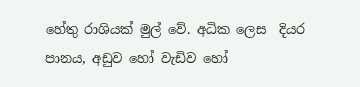හේතු රාශියක් මුල් වේ. අධික ලෙස  දියර පානය, අඩුව හෝ වැඩිව හෝ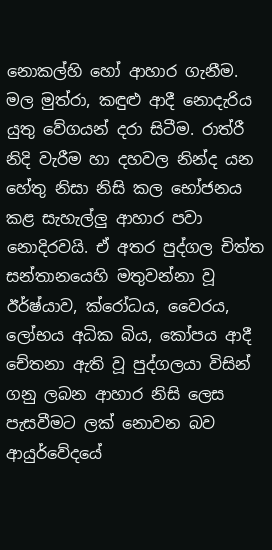නොකල්හි හෝ ආහාර ගැනීම. මල මුත්රා, කඳුළු ආදී නොදැරිය යුතු වේගයන් දරා සිටීම. රාත්රී නිදි වැරීම හා දහවල නින්ද යන හේතු නිසා නිසි කල භෝජනය කළ සැහැල්ලු ආහාර පවා නොදිරවයි. ඒ අතර පුද්ගල චිත්ත සන්තානයෙහි මතුවන්නා වූ ඊර්ෂ්යාව, ක්රෝධය, වෛරය, ලෝභය අධික බිය, කෝපය ආදී චේතනා ඇති වූ පුද්ගලයා විසින් ගනු ලබන ආහාර නිසි ලෙස පැසවීමට ලක් නොවන බව ආයුර්වේදයේ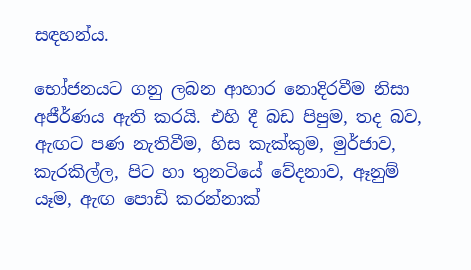සඳහන්ය.

භෝජනයට ගනු ලබන ආහාර නොදිරවීම නිසා අජීර්ණය ඇති කරයි. එහි දී බඩ පිපුම, තද බව, ඇඟට පණ නැතිවීම, හිස කැක්කුම, මුර්ජාව, කැරකිල්ල, පිට හා තුනටියේ වේදනාව, ඈනුම් යෑම, ඇඟ පොඩි කරන්නාක්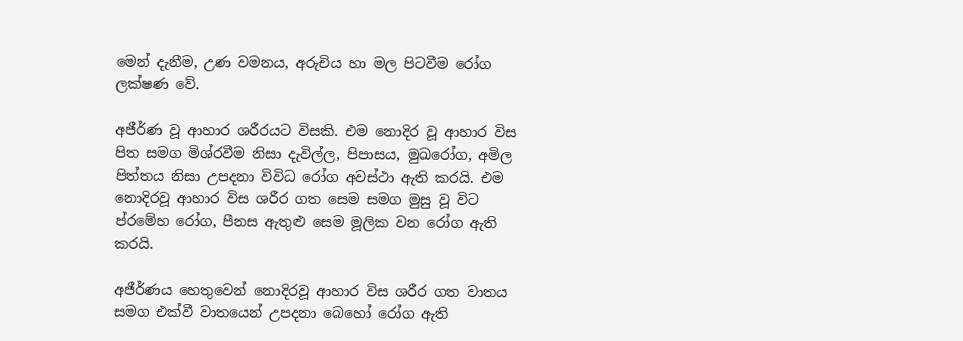මෙන් දැනීම, උණ වමනය, අරුචිය හා මල පිටවීම රෝග ලක්ෂණ වේ.

අජීර්ණ වූ ආහාර ශරීරයට විසකි. එම නොදිර වූ ආහාර විස පිත සමග මිශ්රවීම නිසා දැවිල්ල, පිපාසය, මුඛරෝග, අමිල පිත්තය නිසා උපදනා විවිධ රෝග අවස්ථා ඇති කරයි. එම නොදිරවූ ආහාර විස ශරීර ගත සෙම සමග මුසු වූ විට ප්රමේහ රෝග, පීනස ඇතුළු සෙම මූලික වන රෝග ඇති කරයි.

අජීර්ණය හෙතුවෙන් නොදිරවූ ආහාර විස ශරීර ගත වාතය සමග එක්වී වාතයෙන් උපදනා බෙහෝ රෝග ඇති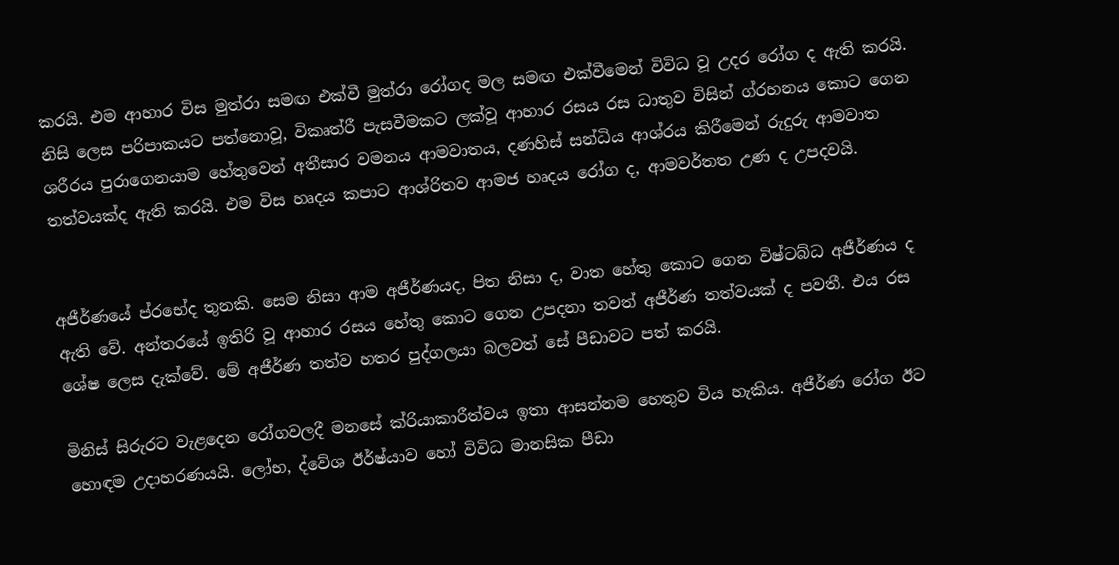කරයි. එම ආහාර විස මුත්රා සමඟ එක්වී මුත්රා රෝගද මල සමඟ එක්වීමෙන් විවිධ වූ උදර රෝග ද ඇති කරයි. නිසි ලෙස පරිපාකයට පත්නොවූ, විකෘත්රී පැසවීමකට ලක්වූ ආහාර රසය රස ධාතුව විසින් ග්රහනය කොට ගෙන ශරීරය පුරාගෙනයාම හේතුවෙන් අතීසාර වමනය ආමවාතය, දණහිස් සන්ධිය ආශ්රය කිරීමෙන් රුදුරු ආමවාත තත්වයක්ද ඇති කරයි. එම විස හෘදය කපාට ආශ්රිතව ආමජ හෘදය රෝග ද, ආමවර්තත උණ ද උපදවයි.


අජීර්ණයේ ප්රභේද තුනකි. සෙම නිසා ආම අජීර්ණයද, පිත නිසා ද, වාත හේතු කොට ගෙන විෂ්ටබ්ධ අජීර්ණය ද ඇති වේ. අන්තරයේ ඉතිරි වූ ආහාර රසය හේතු කොට ගෙන උපදනා තවත් අජීර්ණ තත්වයක් ද පවතී. එය රස ශේෂ ලෙස දැක්වේ. මේ අජීර්ණ තත්ව හතර පුද්ගලයා බලවත් සේ පීඩාවට පත් කරයි.

මිනිස් සිරුරට වැළදෙන රෝගවලදී මනසේ ක්රියාකාරීත්වය ඉතා ආසන්නම හෙතුව විය හැකිය. අජීර්ණ රෝග ඊට හොඳම උදාහරණයයි. ලෝභ, ද්වේශ ඊර්ෂ්යාව හෝ විවිධ මානසික පීඩා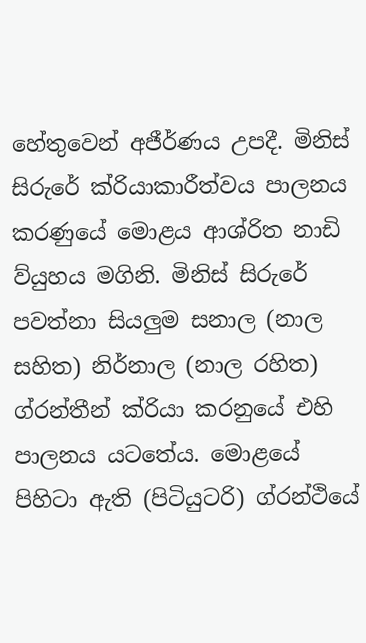හේතුවෙන් අජීර්ණය උපදී. මිනිස් සිරුරේ ක්රියාකාරීත්වය පාලනය කරණුයේ මොළය ආශ්රිත නාඩි ව්යුහය මගිනි. මිනිස් සිරුරේ පවත්නා සියලුම සනාල (නාල සහිත) නිර්නාල (නාල රහිත) ග්රන්තීන් ක්රියා කරනුයේ එහි පාලනය යටතේය. මොළයේ පිහිටා ඇති (පිටියුටරි) ග්රන්ථියේ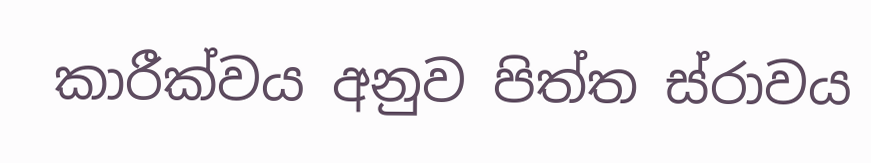කාරීක්වය අනුව පිත්ත ස්රාවය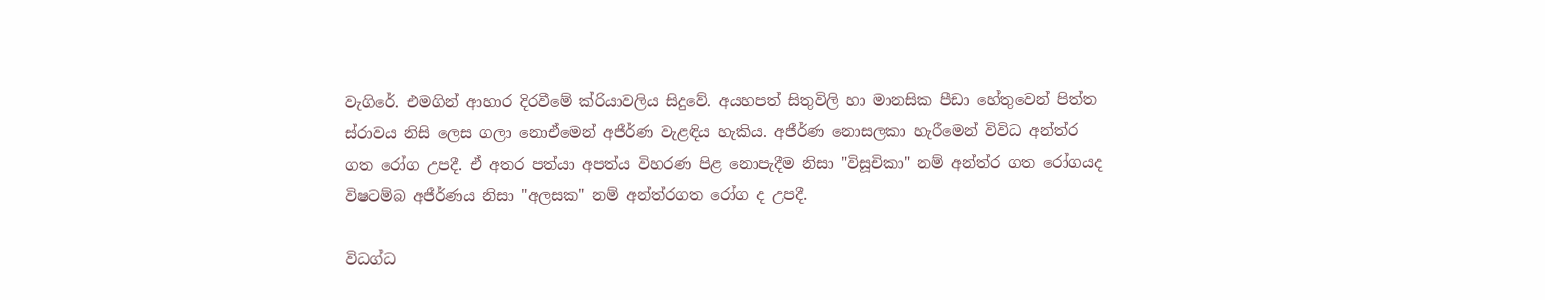වැගිරේ. එමගින් ආහාර දිරවීමේ ක්රියාවලිය සිදුවේ. අයහපත් සිතුවිලි හා මානසික පීඩා හේතුවෙන් පිත්ත ස්රාවය නිසි ලෙස ගලා නොඒමෙන් අජීර්ණ වැළඳිය හැකිය. අජීර්ණ නොසලකා හැරීමෙන් විවිධ අන්ත්ර ගත රෝග උපදී. ඒ අතර පත්යා අපත්ය විහරණ පිළ නොපැදීම නිසා "විසූචිකා" නම් අන්ත්ර ගත රෝගයද විෂටම්බ අජීර්ණය නිසා "අලසක" නම් අන්ත්රගත රෝග ද උපදී.

විධග්ධ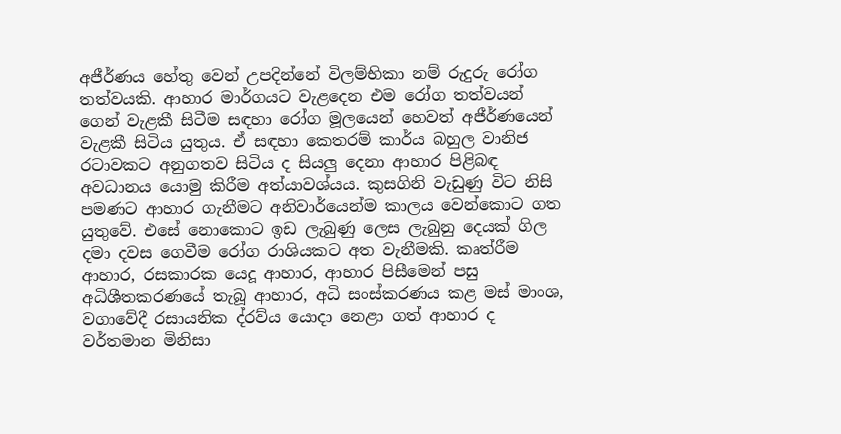අජීර්ණය හේතු වෙන් උපදින්නේ විලම්භිකා නම් රුදුරු රෝග තත්වයකි. ආහාර මාර්ගයට වැළදෙන එම රෝග තත්වයන් ගෙන් වැළකී සිටීම සඳහා රෝග මූලයෙන් හෙවත් අජීර්ණයෙන් වැළකී සිටිය යුතුය. ඒ සඳහා කෙතරම් කාර්ය බහුල වානිජ රටාවකට අනුගතව සිටිය ද සියලු දෙනා ආහාර පිළිබඳ අවධානය යොමු කිරීම අත්යාවශ්යය. කුසගිනි වැඩුණු විට නිසි පමණට ආහාර ගැනීමට අනිවාර්යෙන්ම කාලය වෙන්කොට ගත යුතුවේ. එසේ නොකොට ඉඩ ලැබුණු ලෙස ලැබුනු දෙයක් ගිල දමා දවස ගෙවීම රෝග රාශියකට අත වැනීමකි. කෘත්රීම ආහාර, රසකාරක යෙදූ ආහාර, ආහාර පිසීමෙන් පසු අධිශීතකරණයේ තැබූ ආහාර, අධි සංස්කරණය කළ මස් මාංශ, වගාවේදී රසායනික ද්රව්ය යොදා නෙළා ගත් ආහාර ද වර්තමාන මිනිසා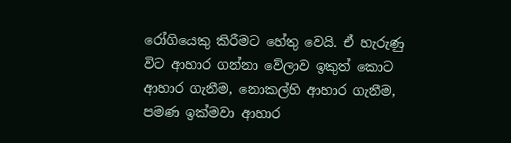රෝගියෙකු කිරීමට හේතු වෙයි. ඒ හැරුණු විට ආහාර ගන්නා වේලාව ඉකුත් කොට ආහාර ගැනීම, නොකල්හි ආහාර ගැනීම, පමණ ඉක්මවා ආහාර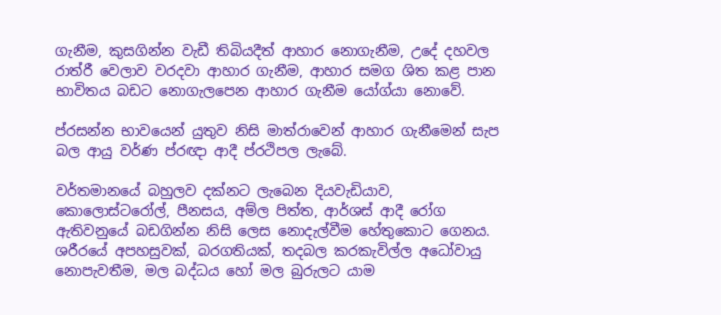ගැනීම, කුසගින්න වැඩී තිබියදීත් ආහාර නොගැනීම, උදේ දහවල රාත්රී වෙලාව වරදවා ආහාර ගැනීම, ආහාර සමග ශිත කළ පාන භාවිතය බඩට නොගැලපෙන ආහාර ගැනීම යෝග්යා නොවේ.

ප්රසන්න භාවයෙන් යුතුව නිසි මාත්රාවෙන් ආහාර ගැනීමෙන් සැප බල ආයු වර්ණ ප්රඥා ආදී ප්රථිපල ලැබේ.

වර්තමානයේ බහුලව දක්නට ලැබෙන දියවැඩියාව, කොලොස්ටරෝල්, පීනසය, අම්ල පිත්ත, ආර්ශස් ආදී රෝග ඇතිවනුයේ බඩගින්න නිසි ලෙස නොදැල්වීම හේතුකොට ගෙනය. ශරීරයේ අපහසුවක්, බරගතියක්, තදබල කරකැවිල්ල අධෝවායු නොපැවතීම, මල බද්ධය හෝ මල බුරුලට යාම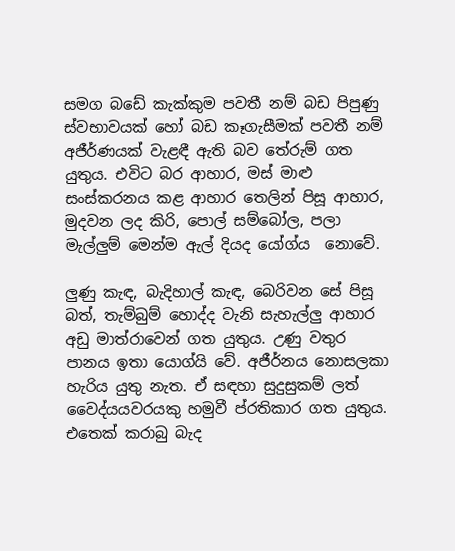සමග බඩේ කැක්කුම පවතී නම් බඩ පිපුණු ස්වභාවයක් හෝ බඩ කෑගැසීමක් පවතී නම් අජීර්ණයක් වැළඳී ඇති බව තේරුම් ගත යුතුය. එවිට බර ආහාර, මස් මාළු සංස්කරනය කළ ආහාර තෙලින් පිසූ ආහාර, මුදවන ලද කිරි, පොල් සම්බෝල, පලා මැල්ලුම් මෙන්ම ඇල් දියද යෝග්ය  නොවේ.

ලුණු කැඳ, බැදිහාල් කැඳ, බෙරිවන සේ පිසූ බත්, තැම්බුම් හොද්ද වැනි සැහැල්ලු ආහාර අඩු මාත්රාවෙන් ගත යුතුය. උණු වතුර පානය ඉතා යොග්යි වේ. අජීර්නය නොසලකා හැරිය යුතු නැත. ඒ සඳහා සුදුසුකම් ලත් වෛද්යයවරයකු හමුවී ප්රතිකාර ගත යුතුය. එතෙක් කරාබු බැද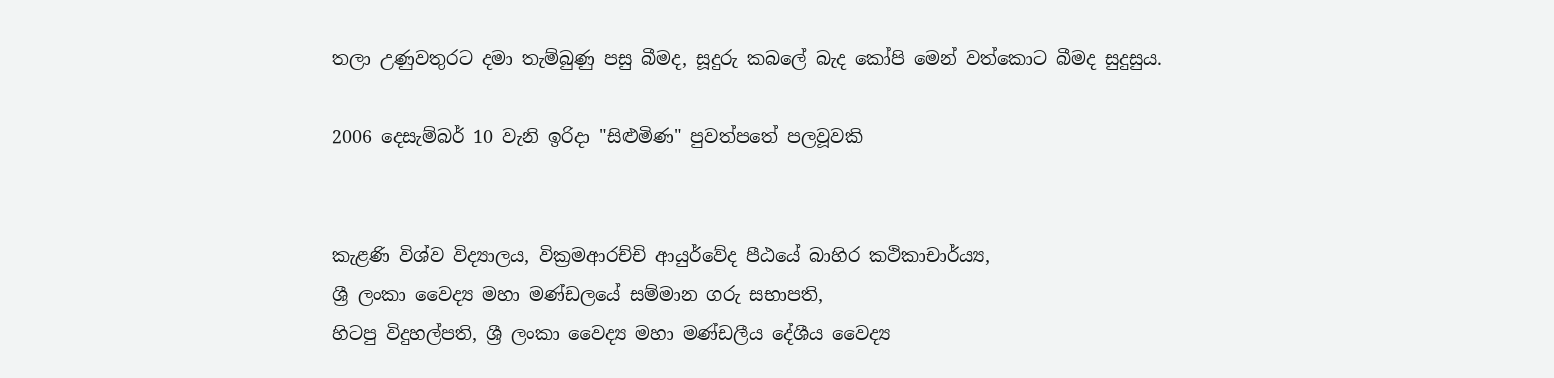තලා උණුවතුරට දමා තැම්බුණු පසු බීමද, සූදුරු කබලේ බැද කෝපි මෙන් වත්කොට බීමද සුදුසුය.

2006 දෙසැම්බර් 10 වැනි ඉරිදා "සිළුමිණ" පුවත්පතේ පලවූවකි


කැළණි විශ්ව විද්‍යාලය, වික්‍රමආරච්චි ආයුර්වේද පීඨයේ බාහිර කථිකාචාර්ය්‍ය,
ශ්‍රී ලංකා වෛද්‍ය මහා මණ්ඩලයේ සම්මාන ගරු සභාපති,
හිටපු විදුහල්පති, ශ්‍රී ලංකා වෛද්‍ය මහා මණ්ඩලීය දේශීය වෛද්‍ය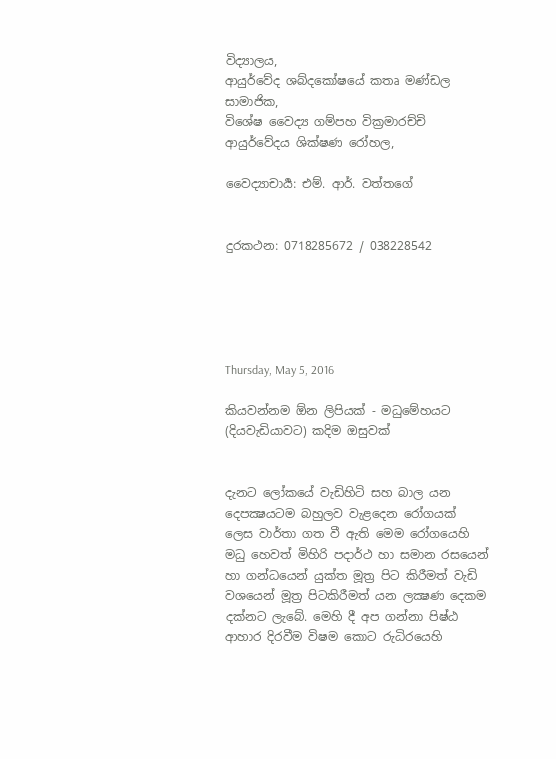විද්‍යාලය,
ආයුර්වේද ශබ්දකෝෂයේ කතෘ මණ්ඩල සාමාජික,
විශේෂ වෛද්‍ය ගම්පහ වික්‍රමාරච්චි ආයුර්වේදය ශික්ෂණ රෝහල,

වෛද්‍යාචාර්‍ය: එම්. ආර්. වත්තගේ


දුරකථන: 0718285672 / 038228542





Thursday, May 5, 2016

කියවන්නම ඕන ලිපියක් - මධුමේහයට (දියවැඩියාවට) කදිම ඔසුවක්


දැනට ලෝකයේ වැඩිහිටි සහ බාල යන දෙපක්‍ෂයටම බහුලව වැළදෙන රෝගයක් ලෙස වාර්තා ගත වී ඇති මෙම රෝගයෙහි මධු හෙවත් මිහිරි පදාර්ථ හා සමාන රසයෙන් හා ගන්ධයෙන් යුක්ත මූත්‍ර පිට කිරීමත් වැඩි වශයෙන් මූත්‍ර පිටකිරීමත් යන ලක්‍ෂණ දෙකම දක්නට ලැබේ. මෙහි දී අප ගන්නා පිෂ්ඨ ආහාර දිරවීම විෂම කොට රුධිරයෙහි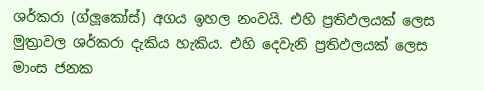ශර්කරා (ග්ලූකෝස්) අගය ඉහල නංවයි. එහි ප්‍රතිඵලයක් ලෙස මුත්‍රාවල ශර්කරා දැකිය හැකිය. එහි දෙවැනි ප්‍රතිඵලයක් ලෙස මාංස ජනක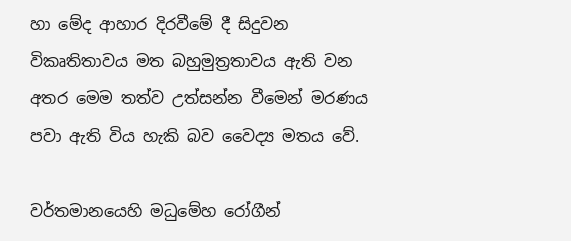හා මේද ආහාර දිරවීමේ දී සිදුවන විකෘතිතාවය මත බහුමුත්‍රතාවය ඇති වන අතර මෙම තත්ව උත්සන්න වීමෙන් මරණය පවා ඇති විය හැකි බව වෛද්‍ය මතය වේ.

වර්තමානයෙහි මධුමේහ රෝගීන්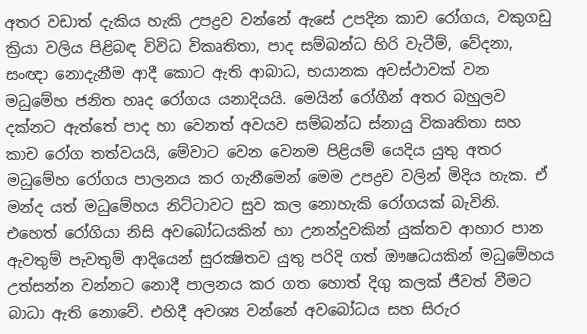අතර වඩාත් දැකිය හැකි උපද්‍රව වන්නේ ඇසේ උපදින කාච රෝගය, වකුගඩු ක්‍රියා වලිය පිළිබඳ විවිධ විකෘතිතා, පාද සම්බන්ධ හිරි වැටීම්, වේදනා, සංඥා නොදැනීම ආදී කොට ඇති ආබාධ, භයානක අවස්ථාවක් වන මධුමේහ ජනිත හෘද රෝගය යනාදියයි. මෙයින් රෝගීන් අතර බහුලව දක්නට ඇත්තේ පාද හා වෙනත් අවයව සම්බන්ධ ස්නායු විකෘතිතා සහ කාච රෝග තත්වයයි, මේවාට වෙන වෙනම පිළියම් යෙදිය යුතු අතර මධුමේහ රෝගය පාලනය කර ගැනීමෙන් මෙම උපද්‍රව වලින් මිදිය හැක. ඒ මන්ද යත් මධුමේහය නිට්ටාවට සුව කල නොහැකි රෝගයක් බැවිනි. එහෙත් රෝගියා නිසි අවබෝධයකින් හා උනන්දුවකින් යුක්තව ආහාර පාන ඇවතුම් පැවතුම් ආදියෙන් සුරක්‍ෂිතව යුතු පරිදි ගත් ඖෂධයකින් මධුමේහය උත්සන්න වන්නට නොදී පාලනය කර ගත හොත් දිගු කලක් ජීවත් වීමට බාධා ඇති නොවේ. එහිදී අවශ්‍ය වන්නේ අවබෝධය සහ සිරුර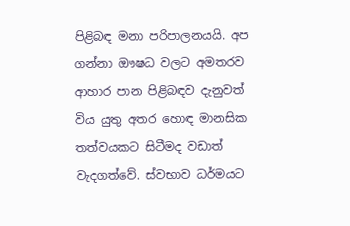පිළිබඳ මනා පරිපාලනයයි. අප ගන්නා ඖෂධ වලට අමතරව ආහාර පාන පිළිබඳව දැනුවත් විය යුතු අතර හොඳ මානසික තත්වයකට සිටීමද වඩාත් වැදගත්වේ. ස්වභාව ධර්මයට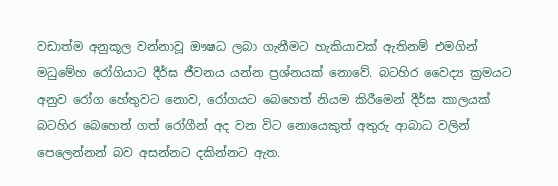වඩාත්ම අනුකූල වන්නාවූ ඖෂධ ලබා ගැනීමට හැකියාවක් ඇතිනම් එමගින් මධුමේහ රෝගියාට දීර්ඝ ජීවනය යන්න ප්‍රශ්නයක් නොවේ. බටහිර වෛද්‍ය ක්‍රමයට අනුව රෝග හේතුවට නොව, රෝගයට බෙහෙත් නියම කිරීමෙන් දීර්ඝ කාලයක් බටහිර බෙහෙත් ගත් රෝගීන් අද වන විට නොයෙකුත් අතුරු ආබාධ වලින් පෙලෙන්නන් බව අසන්නට දකින්නට ඇත.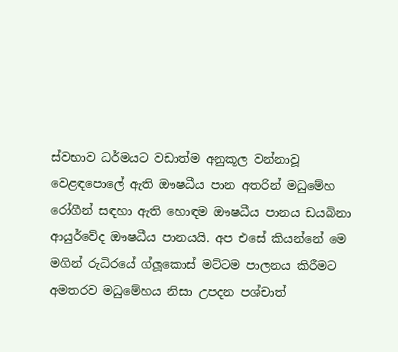ස්වභාව ධර්මයට වඩාත්ම අනුකූල වන්නාවූ වෙළඳපොලේ ඇති ඖෂධීය පාන අතරින් මධුමේහ රෝගීන් සඳහා ඇති හොඳම ඖෂධීය පානය ඩයබිනා ආයුර්වේද ඖෂධීය පානයයි. අප එසේ කියන්නේ මෙ මගින් රුධිරයේ ග්ලූකොස් මට්ටම පාලනය කිරීමට අමතරව මධුමේහය නිසා උපදන පශ්චාත්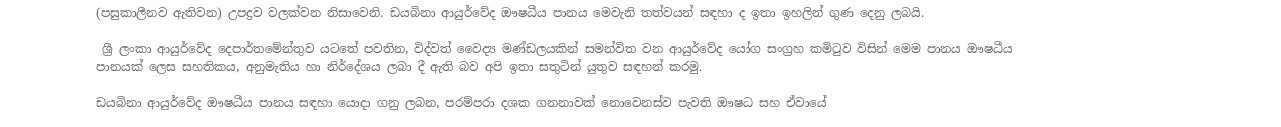(පසුකාලීනව ඇතිවන) උපද්‍රව වලක්වන නිසාවෙනි. ඩයබිනා ආයුර්වේද ඖෂධීය පානය මෙවැනි තත්වයන් සඳහා ද ඉතා ඉහලින් ගුණ දෙනු ලබයි.

 ශ්‍රී ලංකා ආයුර්වේද දෙපාර්තමේන්තුව යටතේ පවතින, විද්වත් වෛද්‍ය මණ්ඩලයකින් සමන්විත වන ආයුර්වේද යෝග සංග්‍රහ කමිටුව විසින් මෙම පානය ඖෂධීය පානයක් ලෙස සහතිකය, අනුමැතිය හා නිර්දේශය ලබා දී ඇති බව අපි ඉතා සතුටින් යුතුව සඳහන් කරමු.

ඩයබිනා ආයුර්වේද ඖෂධීය පානය සඳහා යොදා ගනු ලබන, පරම්පරා දශක ගනනාවක් නොවෙනස්ව පැවති ඖෂධ සහ ඒවායේ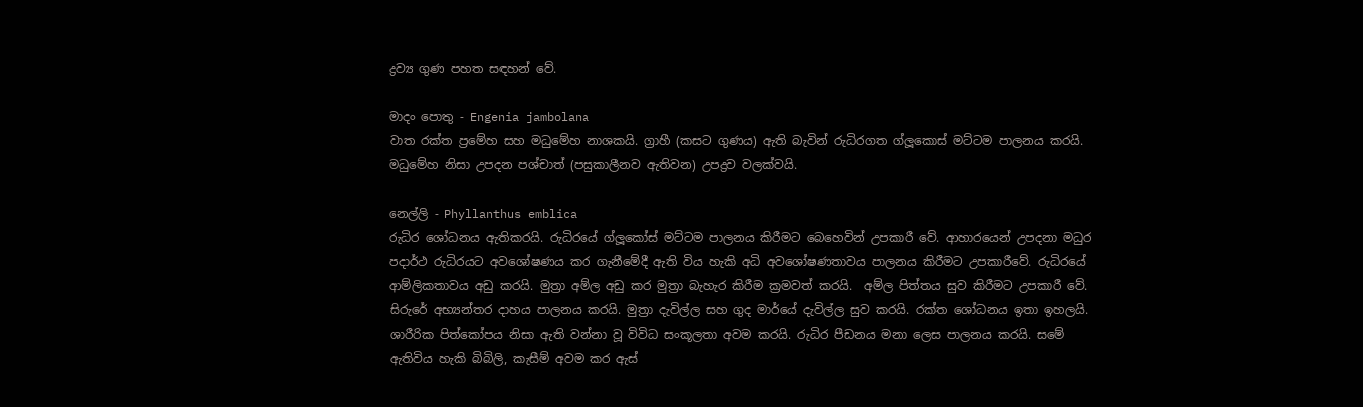ද්‍රව්‍ය ගුණ පහත සඳහන් වේ.

මාදං පොතු - Engenia jambolana
වාත රක්ත ප්‍රමේහ සහ මධුමේහ නාශකයි. ග්‍රාහී (කසට ගුණය) ඇති බැවින් රුධිරගත ග්ලූකොස් මට්ටම පාලනය කරයි. මධුමේහ නිසා උපදන පශ්චාත් (පසුකාලීනව ඇතිවන) උපද්‍රව වලක්වයි.

නෙල්ලි - Phyllanthus emblica
රුධිර ශෝධනය ඇතිකරයි. රුධිරයේ ග්ලූකෝස් මට්ටම පාලනය කිරීමට බෙහෙවින් උපකාරී වේ. ආහාරයෙන් උපදනා මධුර පදාර්ථ රුධිරයට අවශෝෂණය කර ගැනීමේදී ඇති විය හැකි අධි අවශෝෂණතාවය පාලනය කිරීමට උපකාරීවේ. රුධිරයේ ආම්ලිකතාවය අඩු කරයි. මුත්‍රා අම්ල අඩු කර මුත්‍රා බැහැර කිරීම ක්‍රමවත් කරයි.  අම්ල පිත්තය සුව කිරීමට උපකාරී වේ. සිරුරේ අභ්‍යන්තර දාහය පාලනය කරයි. මුත්‍රා දැවිල්ල සහ ගුද මාර්යේ දැවිල්ල සුව කරයි. රක්ත ශෝධනය ඉතා ඉහලයි. ශාරීරික පිත්කෝපය නිසා ඇති වන්නා වූ විවිධ සංකූලතා අවම කරයි. රුධිර පීඩනය මනා ලෙස පාලනය කරයි. සමේ ඇතිවිය හැකි බිබිලි, කැසීම් අවම කර ඇස්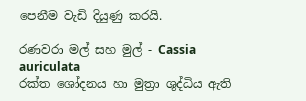පෙනීම වැඩි දියුණු කරයි.

රණවරා මල් සහ මුල් - Cassia auriculata
රක්ත ශෝදනය හා මුත්‍රා ශුද්ධිය ඇති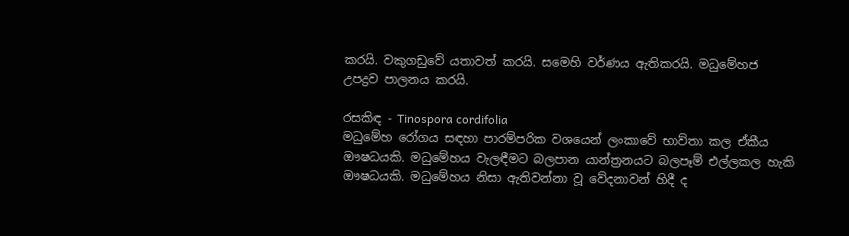කරයි. වකුගඩුවේ යතාවත් කරයි. සමෙහි වර්ණය ඇතිකරයි. මධුමේහජ උපද්‍රව පාලනය කරයි.

රසකිඳ - Tinospora cordifolia
මධුමේහ රෝගය සඳහා පාරම්පරික වශයෙන් ලංකාවේ භාව්තා කල ඒකීය ඖෂධයකි. මධුමේහය වැලඳීමට බලපාන යාන්ත්‍රනයට බලපෑම් එල්ලකල හැකි ඖෂධයකි. මධුමේහය නිසා ඇතිවන්නා වූ වේදනාවන් හිදී ද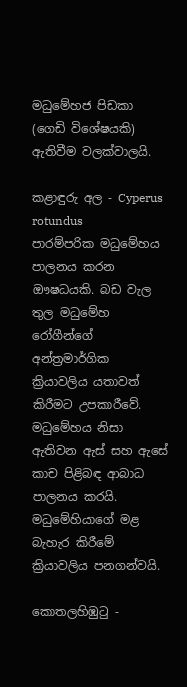මධුමේහජ පිඩකා (ගෙඩි විශේෂයකි) ඇතිවීම වලක්වාලයි.

කළාඳුරු අල - Cyperus rotundus
පාරම්පරික මධුමේහය පාලනය කරන ඖෂධයකි. බඩ වැල තුල මධුමේහ රෝගීන්ගේ අන්ත්‍රමාර්ගික ක්‍රියාවලිය යතාවත් කිරීමට උපකාරීවේ. මධුමේහය නිසා ඇතිවන ඇස් සහ ඇසේ කාච පිළිබඳ ආබාධ පාලනය කරයි. මධුමේහියාගේ මළ බැහැර කිරීමේ ක්‍රියාවලිය පනගන්වයි.

කොතලහිඹුටු -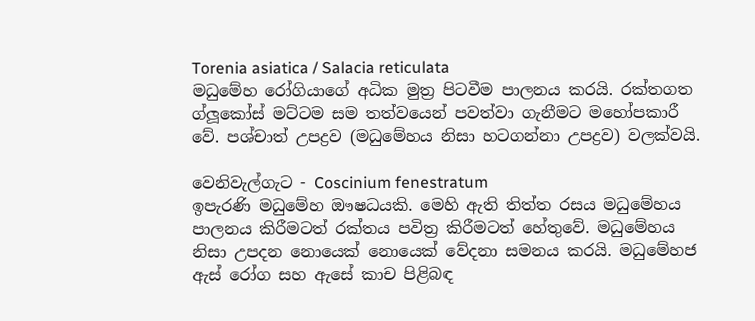Torenia asiatica / Salacia reticulata
මධුමේහ රෝගියාගේ අධික මුත්‍ර පිටවීම පාලනය කරයි. රක්තගත ග්ලූකෝස් මට්ටම සම තත්වයෙන් පවත්වා ගැනීමට මහෝපකාරී වේ. පශ්චාත් උපද්‍රව (මධුමේහය නිසා හටගන්නා උපද්‍රව) වලක්වයි.

වෙනිවැල්ගැට - Coscinium fenestratum
ඉපැරණි මධුමේහ ඖෂධයකි. මෙහි ඇති තිත්ත රසය මධුමේහය පාලනය කිරීමටත් රක්තය පවිත්‍ර කිරීමටත් හේතුවේ. මධුමේහය නිසා උපදන නොයෙක් නොයෙක් වේදනා සමනය කරයි. මධුමේහජ ඇස් රෝග සහ ඇසේ කාච පිළිබඳ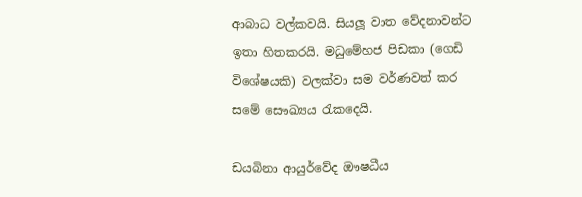ආබාධ වල්කවයි. සියලූ වාත වේදනාවන්ට ඉතා හිතකරයි. මධුමේහජ පිඩකා (ගෙඩි විශේෂයකි) වලක්වා සම වර්ණවත් කර සමේ සෞඛ්‍යය රැකදෙයි.

ඩයබිනා ආයුර්වේද ඖෂධීය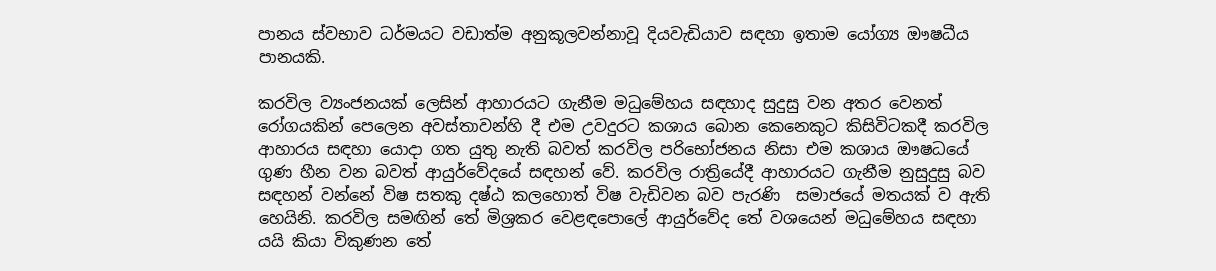පානය ස්වභාව ධර්මයට වඩාත්ම අනුකූලවන්නාවූ දියවැඩියාව සඳහා ඉතාම යෝග්‍ය ඖෂධීය පානයකි.

කරවිල ව්‍යංජනයක් ලෙසින් ආහාරයට ගැනීම මධුමේහය සඳහාද සුදුසු වන අතර වෙනත් රෝගයකින් පෙලෙන අවස්තාවන්හි දී එම උවදුරට කශාය බොන කෙනෙකුට කිසිවිටකදී කරවිල ආහාරය සඳහා යොදා ගත යුතු නැති බවත් කරවිල පරිභෝජනය නිසා එම කශාය ඖෂධයේ ගුණ හීන වන බවත් ආයුර්වේදයේ සඳහන් වේ. කරවිල රාත්‍රියේදී ආහාරයට ගැනීම නුසුදුසු බව සඳහන් වන්නේ විෂ සතකු දෂ්ඨ කලහොත් විෂ වැඩිවන බව පැරණි  සමාජයේ මතයක් ව ඇති හෙයිනි. කරවිල සමඟින් තේ මිශ්‍රකර වෙළඳපොලේ ආයුර්වේද තේ වශයෙන් මධුමේහය සඳහා යයි කියා විකුණන තේ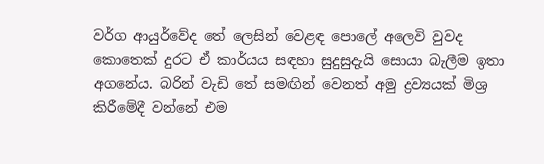වර්ග ආයුර්වේද තේ ලෙසින් වෙළඳ පොලේ අලෙවි වුවද කොතෙක් දුරට ඒ කාර්යය සඳහා සුදුසුදැයි සොයා බැලීම ඉතා අගනේය. බරින් වැඩි තේ සමඟින් වෙනත් අමු ද්‍රව්‍යයක් මිශ්‍ර කිරීමේදී වන්නේ එම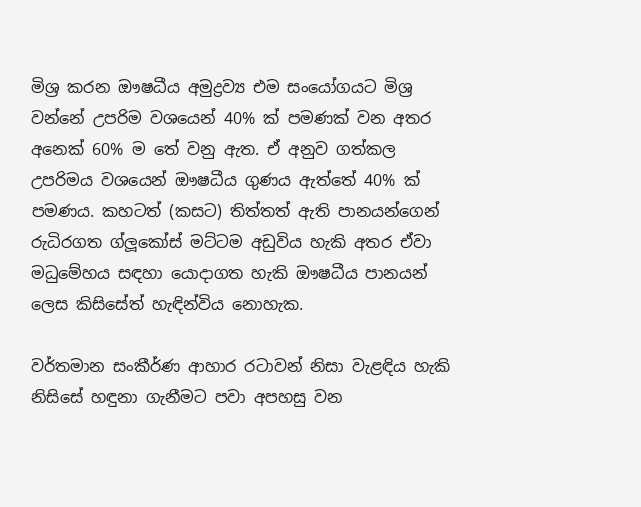මිශ්‍ර කරන ඖෂධීය අමුද්‍රව්‍ය එම සංයෝගයට මිශ්‍ර වන්නේ උපරිම වශයෙන් 40% ක් පමණක් වන අතර අනෙක් 60% ම තේ වනු ඇත. ඒ අනුව ගත්කල උපරිමය වශයෙන් ඖෂධීය ගුණය ඇත්තේ 40% ක් පමණය. කහටත් (කසට) තිත්තත් ඇති පානයන්ගෙන් රුධිරගත ග්ලූකෝස් මට්ටම අඩුවිය හැකි අතර ඒවා මධුමේහය සඳහා යොදාගත හැකි ඖෂධීය පානයන් ලෙස කිසිසේත් හැඳින්විය නොහැක.

වර්තමාන සංකීර්ණ ආහාර රටාවන් නිසා වැළඳිය හැකි නිසිසේ හඳුනා ගැනීමට පවා අපහසු වන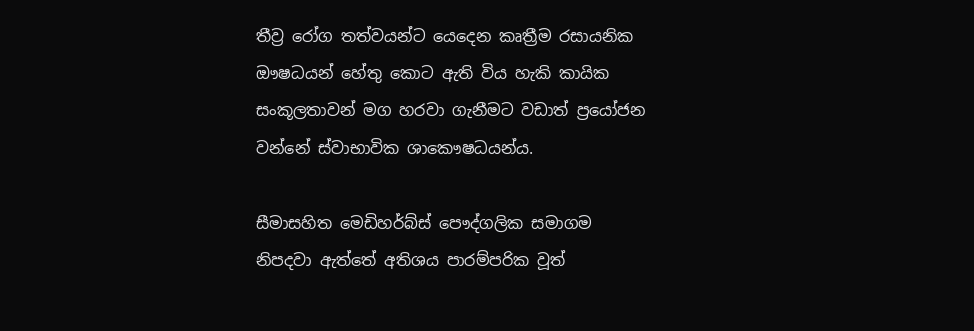තීව්‍ර රෝග තත්වයන්ට යෙදෙන කෘත්‍රීම රසායනික ඖෂධයන් හේතු කොට ඇති විය හැකි කායික සංකූලතාවන් මග හරවා ගැනීමට වඩාත් ප්‍රයෝජන වන්නේ ස්වාභාවික ශාකෞෂධයන්ය.

සීමාසහිත මෙඩිහර්බ්ස් පෞද්ගලික සමාගම නිපදවා ඇත්තේ අතිශය පාරම්පරික වූත්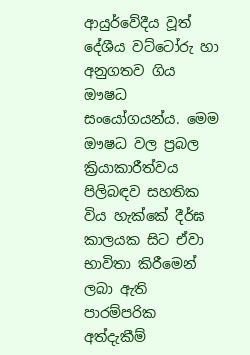ආයුර්වේදීය වූත් දේශීය වට්ටෝරු හා අනුගතව ගිය ඖෂධ සංයෝගයන්ය. මෙම ඖෂධ වල ප්‍රබල ක්‍රියාකාරීත්වය පිලිබඳව සහතික විය හැක්කේ දීර්ඝ කාලයක සිට ඒවා භාවිතා කිරීමෙන් ලබා ඇති පාරම්පරික අත්දැකීම්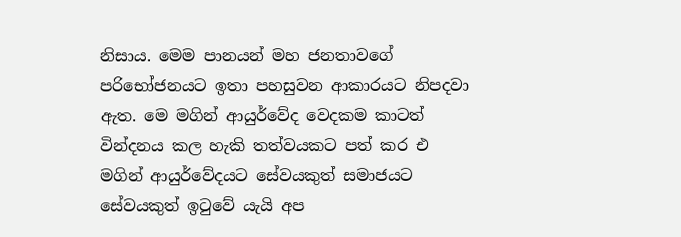නිසාය. මෙම පානයන් මහ ජනතාවගේ පරිභෝජනයට ඉතා පහසුවන ආකාරයට නිපදවා ඇත. මෙ මගින් ආයුර්වේද වෙදකම කාටත් වින්දනය කල හැකි තත්වයකට පත් කර එ මගින් ආයුර්වේදයට සේවයකුත් සමාජයට සේවයකුත් ඉටුවේ යැයි අප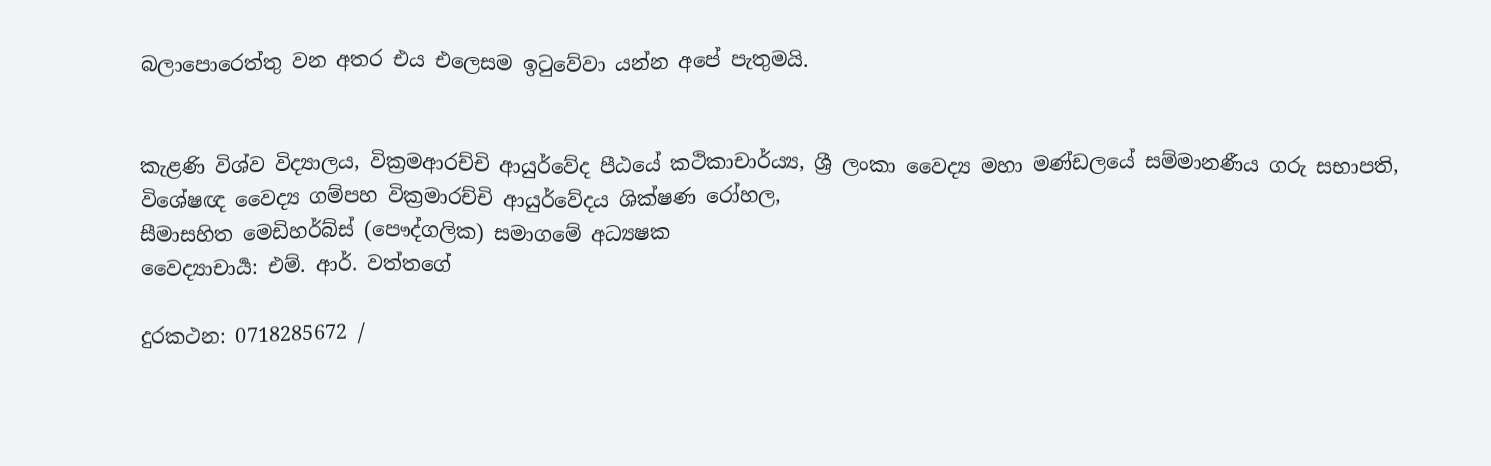බලාපොරෙත්තු වන අතර එය එලෙසම ඉටුවේවා යන්න අපේ පැතුමයි.


කැළණි විශ්ව විද්‍යාලය, වික්‍රමආරච්චි ආයුර්වේද පීඨයේ කථිකාචාර්ය්‍ය, ශ්‍රී ලංකා වෛද්‍ය මහා මණ්ඩලයේ සම්මානණීය ගරු සභාපති,
විශේෂඥ වෛද්‍ය ගම්පහ වික්‍රමාරච්චි ආයුර්වේදය ශික්ෂණ රෝහල,
සීමාසහිත මෙඩිහර්බ්ස් (පෞද්ගලික) සමාගමේ අධ්‍යෂක
වෛද්‍යාචාර්‍ය: එම්. ආර්. වත්තගේ

දුරකථන: 0718285672 /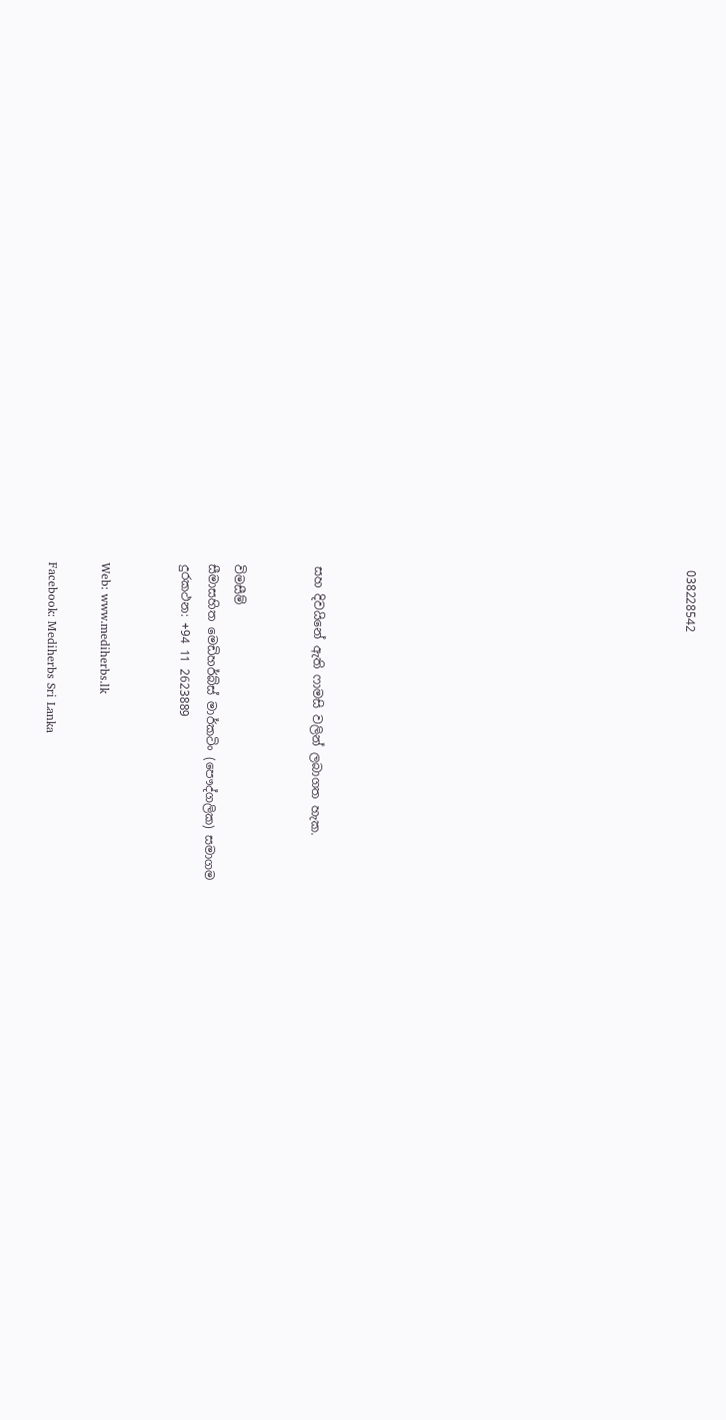038228542













සහ දිවයිනේ ඇති ෆාමසි වලින් ලබාගත හැක.


විමසීම්
සීමාසහිත මෙඩිහර්බ්ස් මාර්කටිං (පෞද්ගලික) සමාගම
දුරකථන: +94 11 2623889


Web: www.mediherbs.lk

Facebook: Mediherbs Sri Lanka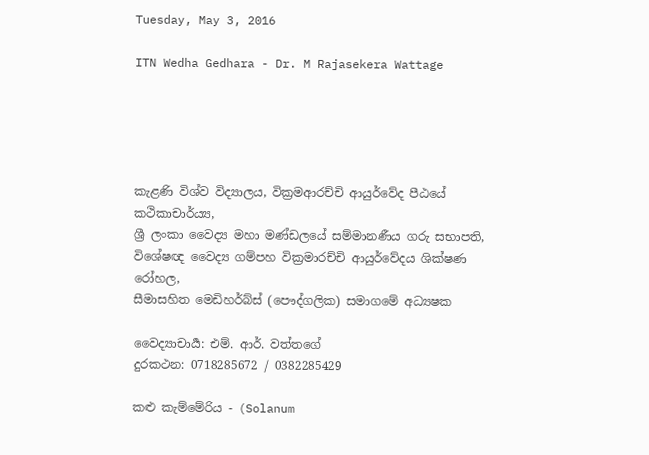Tuesday, May 3, 2016

ITN Wedha Gedhara - Dr. M Rajasekera Wattage





කැළණි විශ්ව විද්‍යාලය, වික්‍රමආරච්චි ආයුර්වේද පීඨයේ කථිකාචාර්ය්‍ය,
ශ්‍රී ලංකා වෛද්‍ය මහා මණ්ඩලයේ සම්මානණීය ගරු සභාපති,
විශේෂඥ වෛද්‍ය ගම්පහ වික්‍රමාරච්චි ආයුර්වේදය ශික්ෂණ රෝහල,
සීමාසහිත මෙඩිහර්බ්ස් (පෞද්ගලික) සමාගමේ අධ්‍යෂක

වෛද්‍යාචාර්‍ය: එම්. ආර්. වත්තගේ
දුරකථන: 0718285672 / 0382285429

කළු කැම්මේරිය - (Solanum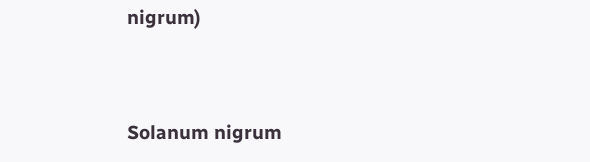nigrum)




Solanum nigrum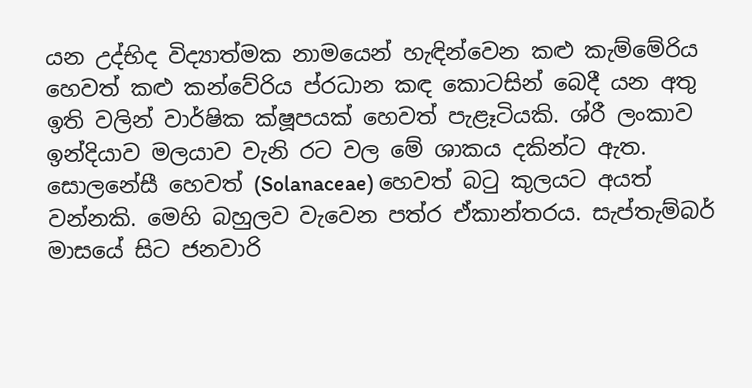යන උද්භිද විද්‍යාත්මක නාමයෙන් හැඳින්වෙන කළු කැම්මේරිය හෙවත් කළු කන්වේරිය ප්රධාන කඳ කොටසින් බෙදී යන අතු ඉති වලින් වාර්ෂික ක්ෂූපයක් හෙවත් පැළෑටියකි. ශ්රී ලංකාව ඉන්දියාව මලයාව වැනි රට වල මේ ශාකය දකින්ට ඇත. සොලනේසී හෙවත් (Solanaceae) හෙවත් බටු කුලයට අයත් වන්නකි. මෙහි බහුලව වැවෙන පත්ර ඒකාන්තරය. සැප්තැම්බර් මාසයේ සිට ජනවාරි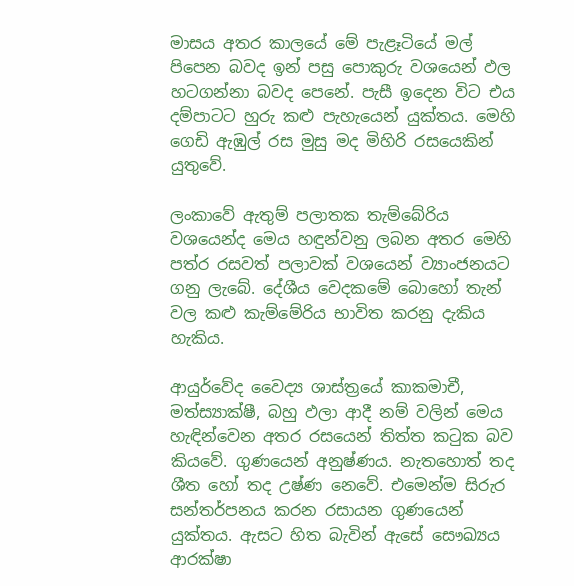මාසය අතර කාලයේ මේ පැළෑටියේ මල් පිපෙන බවද ඉන් පසු පොකුරු වශයෙන් ඵල හටගන්නා බවද පෙනේ. පැසී ඉදෙන විට එය දම්පාටට හුරු කළු පැහැයෙන් යුක්තය. මෙහි ගෙඩි ඇඹුල් රස මුසු මද මිහිරි රසයෙකින් යුතුවේ.

ලංකාවේ ඇතුම් පලාතක තැම්බේරිය වශයෙන්ද මෙය හඳුන්වනු ලබන අතර මෙහි පත්ර රසවත් පලාවක් වශයෙන් ව්‍යාංජනයට ගනු ලැබේ. දේශීය වෙදකමේ බොහෝ තැන් වල කළු කැම්මේරිය භාවිත කරනු දැකිය හැකිය.

ආයුර්වේද වෛද්‍ය ශාස්ත්‍රයේ කාකමාචී, මත්ස්‍යාක්ෂී, බහු ඵලා ආදී නම් වලින් මෙය හැඳින්වෙන අතර රසයෙන් තිත්ත කටුක බව කියවේ. ගුණයෙන් අනුෂ්ණය. නැතහොත් තද ශීත හෝ තද උෂ්ණ නෙවේ. එමෙන්ම සිරුර සන්තර්පනය කරන රසායන ගුණයෙන් යුක්තය. ඇසට හිත බැවින් ඇසේ සෞඛ්‍යය ආරක්ෂා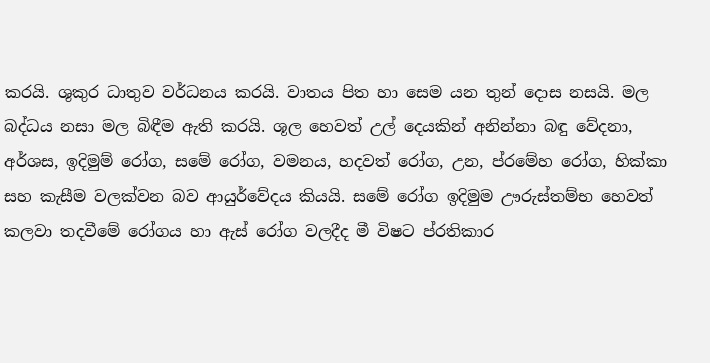කරයි. ශුකුර ධාතුව වර්ධනය කරයි. වාතය පිත හා සෙම යන තුන් දොස නසයි. මල බද්ධය නසා මල බිඳීම ඇති කරයි. ශූල හෙවත් උල් දෙයකින් අනින්නා බඳු වේදනා, අර්ශස, ඉදිමුම් රෝග, සමේ රෝග, වමනය, හදවත් රෝග, උන, ප්රමේහ රෝග, හික්කා සහ කැසීම වලක්වන බව ආයුර්වේදය කියයි. සමේ රෝග ඉදිමුම ඌරුස්තම්භ හෙවත් කලවා තදවීමේ රෝගය හා ඇස් රෝග වලදීද මී විෂට ප්රතිකාර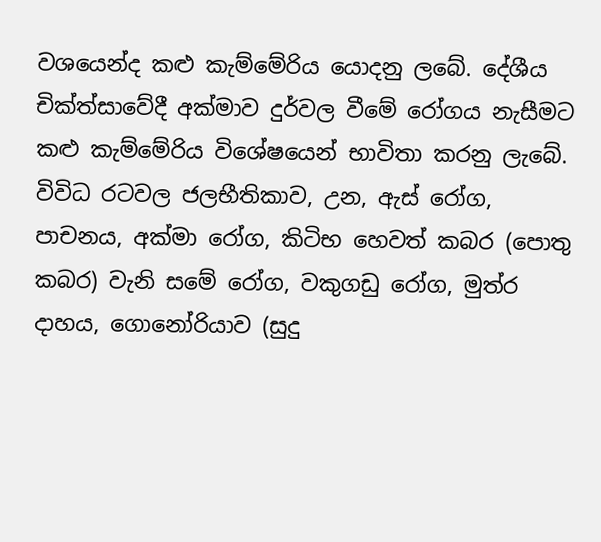වශයෙන්ද කළු කැම්මේරිය යොදනු ලබේ. දේශීය චික්ත්සාවේදී අක්මාව දුර්වල වීමේ රෝගය නැසීමට කළු කැම්මේරිය විශේෂයෙන් භාවිතා කරනු ලැබේ. විවිධ රටවල ජලභීතිකාව, උන, ඇස් රෝග, පාචනය, අක්මා රෝග, කිටිභ හෙවත් කබර (පොතු කබර) වැනි සමේ රෝග, වකුගඩු රෝග, මුත්ර දාහය, ගොනෝරියාව (සුදු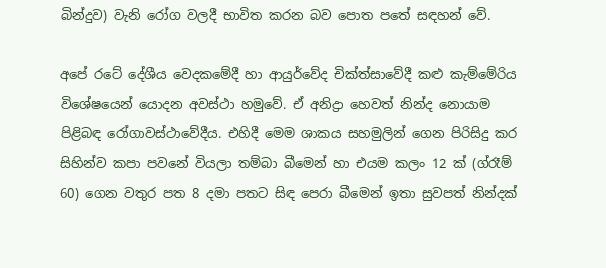බින්දුව) වැනි රෝග වලදී භාවිත කරන බව පොත පතේ සඳහන් වේ.

අපේ රටේ දේශීය වෙදකමේදී හා ආයුර්වේද චික්ත්සාවේදී කළු කැම්මේරිය විශේෂයෙන් යොදන අවස්ථා හමුවේ. ඒ අනිද්‍රා හෙවත් නින්ද නොයාම පිළිබඳ රෝගාවස්ථාවේදීය. එහිදී මෙම ශාකය සහමුලින් ගෙන පිරිසිදු කර සිහින්ව කපා පවනේ වියලා තම්බා බීමෙන් හා එයම කලං 12 ක් (ග්රෑම් 60) ගෙන වතුර පත 8 දමා පතට සිඳ පෙරා බීමෙන් ඉතා සුවපත් නින්දක්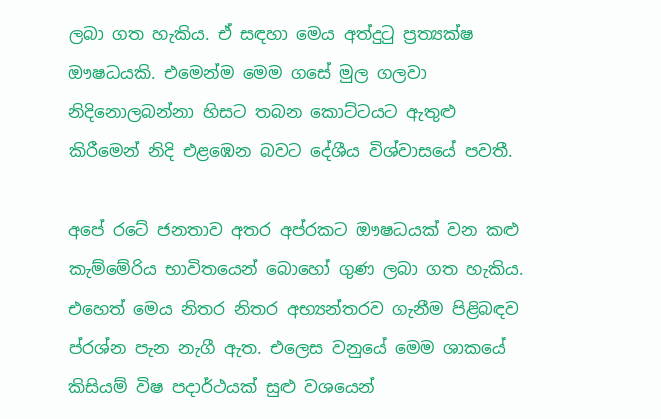ලබා ගත හැකිය. ඒ සඳහා මෙය අත්දුටු ප්‍රත්‍යක්ෂ ඖෂධයකි. එමෙන්ම මෙම ගසේ මුල ගලවා නිදිනොලබන්නා හිසට තබන කොට්ටයට ඇතුළු කිරීමෙන් නිදි එළඹෙන බවට දේශීය විශ්වාසයේ පවතී.

අපේ රටේ ජනතාව අතර අප්රකට ඖෂධයක් වන කළු කැම්මේරිය භාවිතයෙන් බොහෝ ගුණ ලබා ගත හැකිය. එහෙත් මෙය නිතර නිතර අභ්‍යන්තරව ගැනීම පිළිබඳව ප්රශ්න පැන නැගී ඇත. එලෙස වනුයේ මෙම ශාකයේ කිසියම් විෂ පදාර්ථයක් සුළු වශයෙන්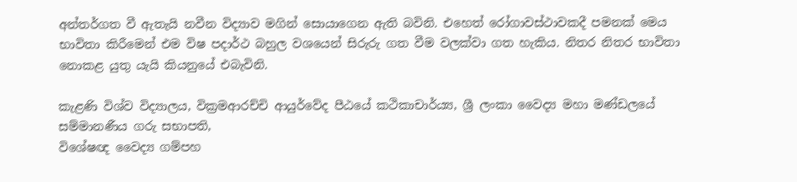අන්තර්ගත වී ඇතැයි නවීන විද්‍යාව මගින් සොයාගෙන ඇති බවිනි. එහෙත් රෝගාවස්ථාවකදී පමනක් මෙය භාවිතා කිරීමෙන් එම විෂ පදාර්ථ බහුල වශයෙන් සිරුරු ගත වීම වලක්වා ගත හැකිය. නිතර නිතර භාවිතා නොකළ යුතු යැයි කියනුයේ එබැවිනි.

කැළණි විශ්ව විද්‍යාලය, වික්‍රමආරච්චි ආයුර්වේද පීඨයේ කථිකාචාර්ය්‍ය, ශ්‍රී ලංකා වෛද්‍ය මහා මණ්ඩලයේ සම්මානණීය ගරු සභාපති,
විශේෂඥ වෛද්‍ය ගම්පහ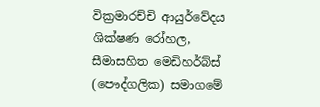වික්‍රමාරච්චි ආයුර්වේදය ශික්ෂණ රෝහල,
සීමාසහිත මෙඩිහර්බ්ස් (පෞද්ගලික) සමාගමේ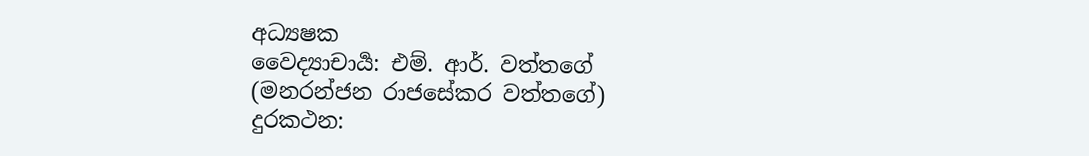අධ්‍යෂක
වෛද්‍යාචාර්‍ය: එම්. ආර්. වත්තගේ
(මනරන්ජන රාජසේකර වත්තගේ)
දුරකථන: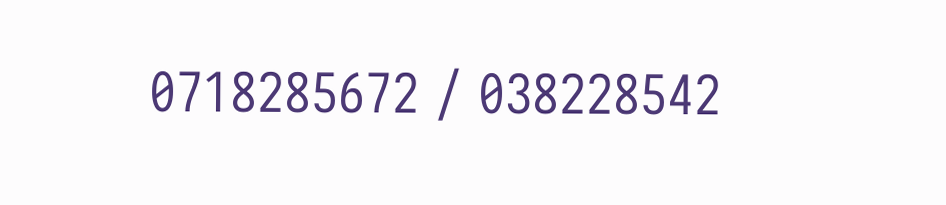0718285672 / 038228542